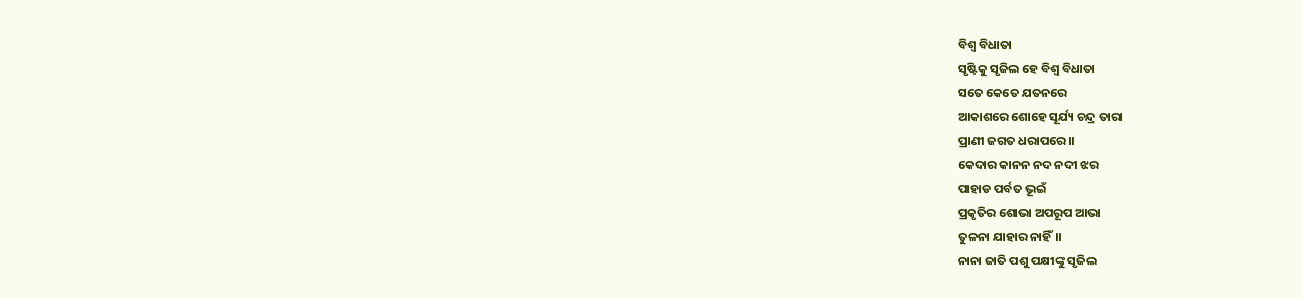ବିଶ୍ବ ବିଧାତା
ସୃଷ୍ଟିକୁ ସୃଜିଲ ହେ ବିଶ୍ବ ବିଧାତା
ସତେ କେତେ ଯତନରେ
ଆକାଶରେ ଶୋହେ ସୂର୍ଯ୍ୟ ଚନ୍ଦ୍ର ତାରା
ପ୍ରାଣୀ ଜଗତ ଧରାପରେ।।
କେଦାର କାନନ ନଦ ନଦୀ ଝର
ପାହାଡ ପର୍ବତ ଭୂଇଁ
ପ୍ରକୃତିର ଶୋଭା ଅପରୂପ ଆଭା
ତୁଳନା ଯାହାର ନାହିଁ।।
ନାନା ଜାତି ପଶୁ ପକ୍ଷୀଙ୍କୁ ସୃଜିଲ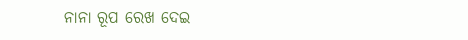ନାନା ରୂପ ରେଖ ଦେଇ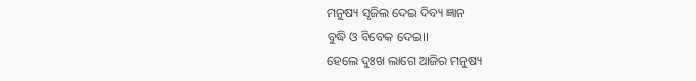ମନୁଷ୍ୟ ସୃଜିଲ ଦେଇ ଦିବ୍ୟ ଜ୍ଞାନ
ବୁଦ୍ଧି ଓ ବିବେକ ଦେଇ।।
ହେଲେ ଦୁଃଖ ଲାଗେ ଆଜିର ମନୁଷ୍ୟ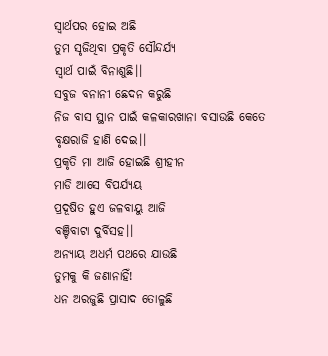ସ୍ବାର୍ଥପର ହୋଇ ଅଛି
ତୁମ ସୃଜିଥିବା ପ୍ରକୃତି ସୌନ୍ଦର୍ଯ୍ୟ
ସ୍ବାର୍ଥ ପାଇଁ ବିନାଶୁଛି।।
ସବୁଜ ବନାନୀ ଛେଦନ କରୁଛି
ନିଜ ବାସ ସ୍ଥାନ ପାଇଁ କଳକାରଖାନା ବସାଉଛି କେତେ
ବୃକ୍ଷରାଜି ହାଣି ଦେଇ।।
ପ୍ରକୃତି ମା ଆଜି ହୋଇଛି ଶ୍ରୀହୀନ
ମାଡି ଆସେ ବିପର୍ଯ୍ୟୟ
ପ୍ରଦୂଷିତ ହୁଏ ଜଳବାୟୁ ଆଜି
ବଞ୍ଚିବାଟା ଦୁର୍ବିସହ।।
ଅନ୍ୟାୟ ଅଧର୍ମ ପଥରେ ଯାଉଛି
ତୁମକୁ କି ଜଣାନାହିଁ!
ଧନ ଅରଜୁଛି ପ୍ରାସାଦ ତୋଳୁଛି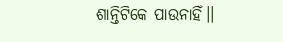ଶାନ୍ତିଟିକେ ପାଉନାହିଁ।।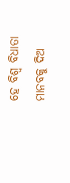ହେ ବିଶ୍ବ ବିଧାତା ମାନବକୁ ଦିଅ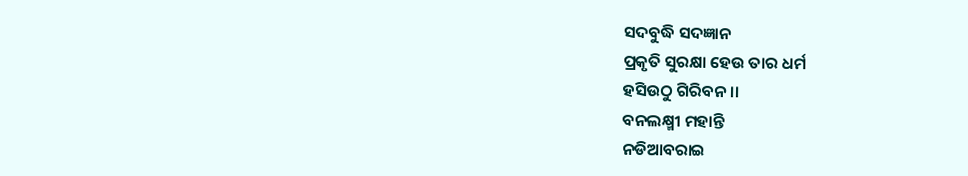ସଦବୁଦ୍ଧି ସଦଜ୍ଞାନ
ପ୍ରକୃତି ସୁରକ୍ଷା ହେଉ ତାର ଧର୍ମ
ହସିଉଠୁ ଗିରିବନ।।
ବନଲକ୍ଷ୍ମୀ ମହାନ୍ତି
ନଡିଆବରାଇ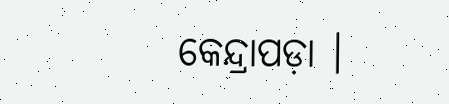କେନ୍ଦ୍ରାପଡ଼ା ।